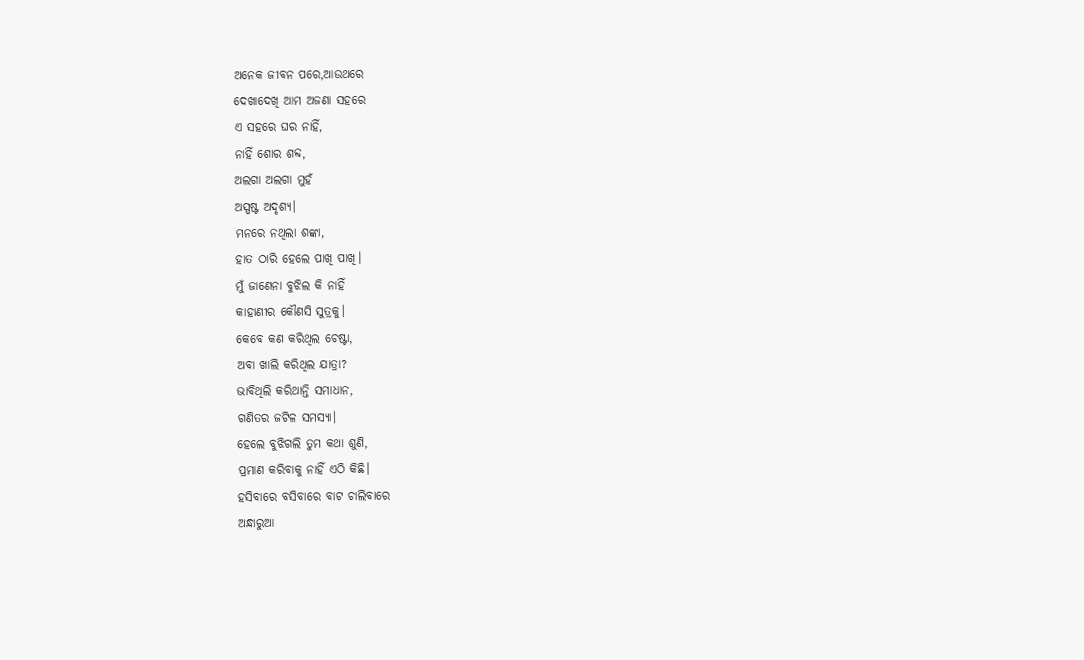ଅନେକ ଜୀବନ ପରେ,ଆଉଥରେ
ଦେଖାଦେଖି ଆମ ଅଜଣା ସହରେ
ଏ ସହରେ ଘର ନାହିଁ,
ନାହିଁ ଶୋର ଶବ୍ଦ,
ଅଲଗା ଅଲଗା ମୁହଁ
ଅସ୍ପଷ୍ଟ ଅଦୃଶ୍ୟ।
ମନରେ ନଥିଲା ଶଙ୍କା,
ହାତ ଠାରି ହେଲେ ପାଖି ପାଖି।
ମୁଁ ଜାଣେନା ବୁଝିଲ କି ନାହିଁ
କାହାଣୀର କୌଣସି ସୁତ୍ରକୁ।
କେବେ କଣ କରିଥିଲ ଚେଷ୍ଟା,
ଅବା ଖାଲି କରିଥିଲ ଯାତ୍ରା?
ଭାବିଥିଲି କରିଥାନ୍ତି ସମାଧାନ,
ଗଣିତର ଜଟିଳ ସମସ୍ୟା।
ହେଲେ ବୁଝିଗଲି ତୁମ କଥା ଶୁଣି,
ପ୍ରମାଣ କରିବାକୁ ନାହିଁ ଏଠି କିଛି।
ହସିବାରେ ବସିବାରେ ବାଟ ଚାଲିବାରେ
ଅନ୍ଧାରୁଆ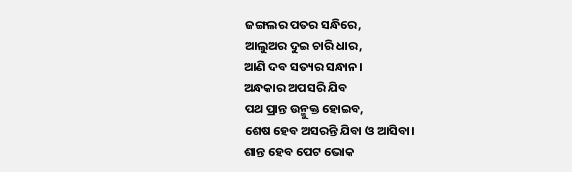ଜଙ୍ଗଲର ପତର ସନ୍ଧିରେ,
ଆଲୁଅର ଦୁଇ ଚାରି ଧାର,
ଆଣି ଦବ ସତ୍ୟର ସନ୍ଧାନ।
ଅନ୍ଧକାର ଅପସରି ଯିବ
ପଥ ପ୍ରାନ୍ତ ଉନ୍ମୁକ୍ତ ହୋଇବ,
ଶେଷ ହେବ ଅସରନ୍ତି ଯିବା ଓ ଆସିବା।
ଶାନ୍ତ ହେବ ପେଟ ଭୋକ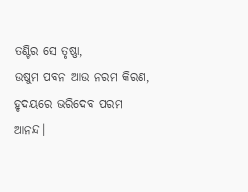ତଣ୍ଟିର ସେ ତୃଷ୍ଣା,
ଉଷୁମ ପବନ ଆଉ ନରମ କିରଣ,
ହୃଦୟରେ ଭରିଦେବ ପରମ ଆନନ୍ଦ।